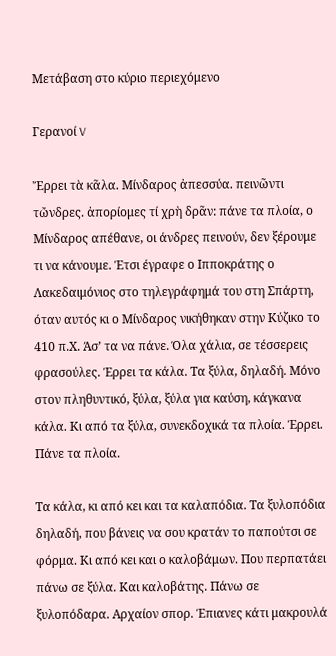Μετάβαση στο κύριο περιεχόμενο

Γερανοί V

Ἔρρει τὰ κᾶλα. Μίνδαρος ἀπεσσύα. πεινῶντι τὤνδρες. ἀπορίομες τί χρὴ δρᾶν: πάνε τα πλοία, ο Μίνδαρος απέθανε, οι άνδρες πεινούν, δεν ξέρουμε τι να κάνουμε. Έτσι έγραφε ο Ιπποκράτης ο Λακεδαιμόνιος στο τηλεγράφημά του στη Σπάρτη, όταν αυτός κι ο Μίνδαρος νικήθηκαν στην Κύζικο το 410 π.Χ. Άσ’ τα να πάνε. Όλα χάλια, σε τέσσερεις φρασούλες. Έρρει τα κάλα. Τα ξύλα, δηλαδή. Μόνο στον πληθυντικό, ξύλα, ξύλα για καύση, κάγκανα κάλα. Κι από τα ξύλα, συνεκδοχικά τα πλοία. Έρρει. Πάνε τα πλοία.

Τα κάλα, κι από κει και τα καλαπόδια. Τα ξυλοπόδια δηλαδή, που βάνεις να σου κρατάν το παπούτσι σε φόρμα. Κι από κει και ο καλοβάμων. Που περπατάει πάνω σε ξύλα. Και καλοβάτης. Πάνω σε ξυλοπόδαρα. Αρχαίον σπορ. Έπιανες κάτι μακρουλά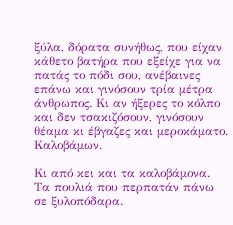ξύλα, δόρατα συνήθως, που είχαν κάθετο βατήρα που εξείχε για να πατάς το πόδι σου, ανέβαινες επάνω και γινόσουν τρία μέτρα άνθρωπος. Κι αν ήξερες το κόλπο και δεν τσακιζόσουν, γινόσουν θέαμα κι έβγαζες και μεροκάματο. Καλοβάμων.

Κι από κει και τα καλοβάμονα. Τα πουλιά που περπατάν πάνω σε ξυλοπόδαρα.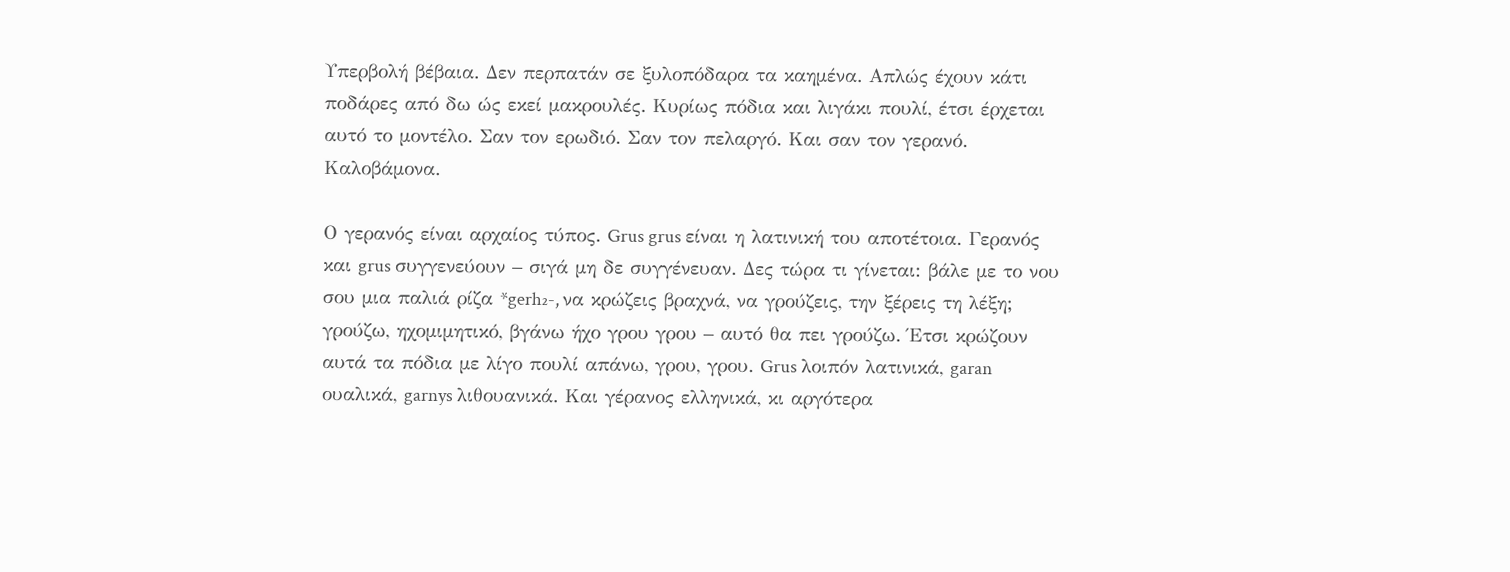Υπερβολή βέβαια. Δεν περπατάν σε ξυλοπόδαρα τα καημένα. Απλώς έχουν κάτι ποδάρες από δω ώς εκεί μακρουλές. Κυρίως πόδια και λιγάκι πουλί, έτσι έρχεται αυτό το μοντέλο. Σαν τον ερωδιό. Σαν τον πελαργό. Και σαν τον γερανό. Καλοβάμονα.

Ο γερανός είναι αρχαίος τύπος. Grus grus είναι η λατινική του αποτέτοια. Γερανός και grus συγγενεύουν – σιγά μη δε συγγένευαν. Δες τώρα τι γίνεται: βάλε με το νου σου μια παλιά ρίζα *gerh₂-, να κρώζεις βραχνά, να γρούζεις, την ξέρεις τη λέξη; γρούζω, ηχομιμητικό, βγάνω ήχο γρου γρου – αυτό θα πει γρούζω. Έτσι κρώζουν αυτά τα πόδια με λίγο πουλί απάνω, γρου, γρου. Grus λοιπόν λατινικά, garan ουαλικά, garnys λιθουανικά. Και γέρανος ελληνικά, κι αργότερα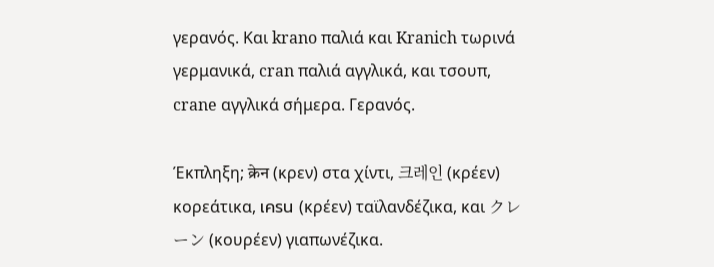γερανός. Και krano παλιά και Kranich τωρινά γερμανικά, cran παλιά αγγλικά, και τσουπ, crane αγγλικά σήμερα. Γερανός.

Έκπληξη; क्रेन (κρεν) στα χίντι, 크레인 (κρέεν) κορεάτικα, เครน (κρέεν) ταϊλανδέζικα, και クレーン (κουρέεν) γιαπωνέζικα.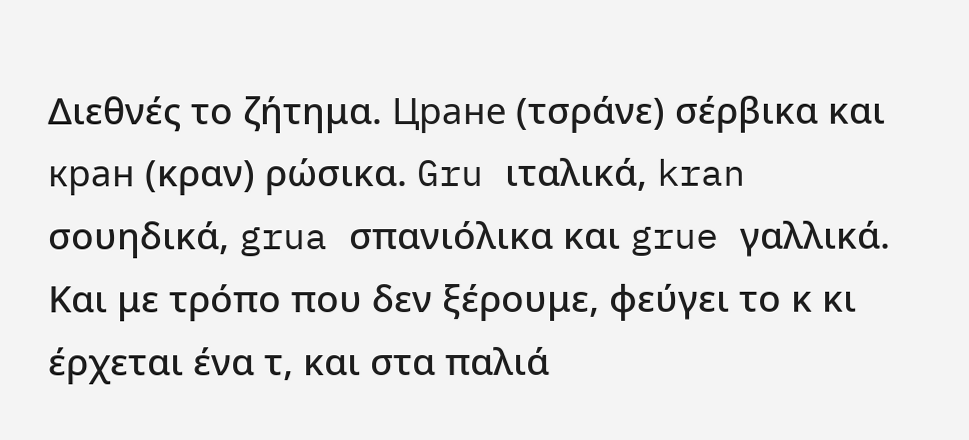Διεθνές το ζήτημα. Цране (τσράνε) σέρβικα και кран (κραν) ρώσικα. Gru ιταλικά, kran σουηδικά, grua σπανιόλικα και grue γαλλικά. Και με τρόπο που δεν ξέρουμε, φεύγει το κ κι έρχεται ένα τ, και στα παλιά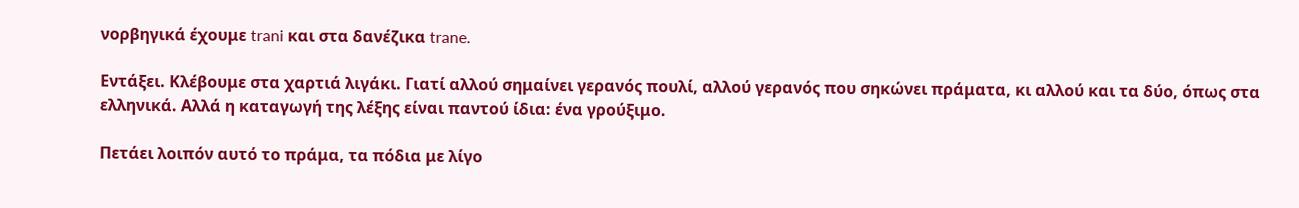νορβηγικά έχουμε trani και στα δανέζικα trane.

Εντάξει. Κλέβουμε στα χαρτιά λιγάκι. Γιατί αλλού σημαίνει γερανός πουλί, αλλού γερανός που σηκώνει πράματα, κι αλλού και τα δύο, όπως στα ελληνικά. Αλλά η καταγωγή της λέξης είναι παντού ίδια: ένα γρούξιμο.

Πετάει λοιπόν αυτό το πράμα, τα πόδια με λίγο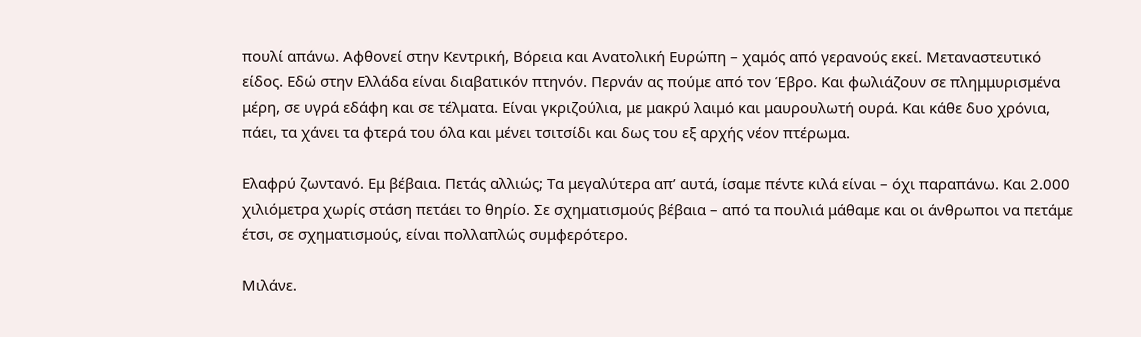πουλί απάνω. Αφθονεί στην Κεντρική, Βόρεια και Ανατολική Ευρώπη – χαμός από γερανούς εκεί. Μεταναστευτικό είδος. Εδώ στην Ελλάδα είναι διαβατικόν πτηνόν. Περνάν ας πούμε από τον Έβρο. Και φωλιάζουν σε πλημμυρισμένα μέρη, σε υγρά εδάφη και σε τέλματα. Είναι γκριζούλια, με μακρύ λαιμό και μαυρουλωτή ουρά. Και κάθε δυο χρόνια, πάει, τα χάνει τα φτερά του όλα και μένει τσιτσίδι και δως του εξ αρχής νέον πτέρωμα.

Ελαφρύ ζωντανό. Εμ βέβαια. Πετάς αλλιώς; Τα μεγαλύτερα απ’ αυτά, ίσαμε πέντε κιλά είναι – όχι παραπάνω. Και 2.000 χιλιόμετρα χωρίς στάση πετάει το θηρίο. Σε σχηματισμούς βέβαια – από τα πουλιά μάθαμε και οι άνθρωποι να πετάμε έτσι, σε σχηματισμούς, είναι πολλαπλώς συμφερότερο.

Μιλάνε.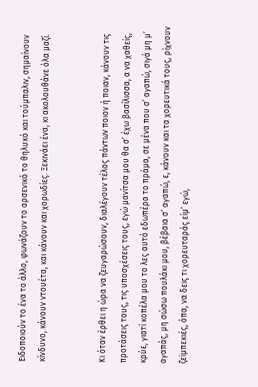Ειδοποιούν το ένα το άλλο, φωνάζουν το αρσενικό το θηλυκό και τούμπαλιν, σημαίνουν κίνδυνο, κάνουν ντουέτα, και κάνουν και χορωδίες. Ξεκινάει ένα, κι ακολουθάνε όλα μαζί.


Κι όταν έρθει η ώρα να ζευγαρώσουν, διαλέγουν τέλος πάντων ποιον ή ποιαν, κάνουν τις προτάσεις τους, τις υποσχέσεις τους, εγώ μανίτσα μου θα σ’ έχω βασίλισσα, α να χαθείς, κρύε, γιατί κοπέλα μου το λες αυτό εδωπέρα το πράμα, σε μένα που σ’ αγαπώ, σιγά μη μ’ αγαπάς, μη σώσω πουλάκι μου, βέβαια σ’ αγαπώ, ε, κάνουν και τα χορευτικά τους, ρίχνουν ζεϊμπεκιές, όπα, να δεις τι χορευταράς είμ’ εγώ,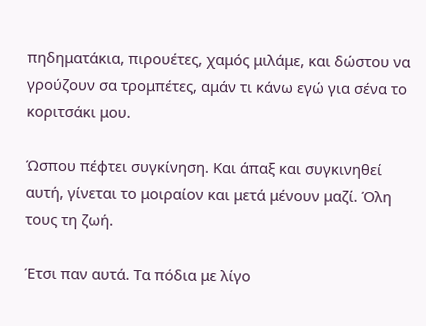πηδηματάκια, πιρουέτες, χαμός μιλάμε, και δώστου να γρούζουν σα τρομπέτες, αμάν τι κάνω εγώ για σένα το κοριτσάκι μου.

Ώσπου πέφτει συγκίνηση. Και άπαξ και συγκινηθεί αυτή, γίνεται το μοιραίον και μετά μένουν μαζί. Όλη τους τη ζωή.

Έτσι παν αυτά. Τα πόδια με λίγο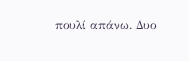πουλί απάνω. Δυο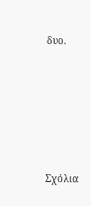δυο.





Σχόλια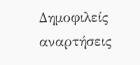Δημοφιλείς αναρτήσεις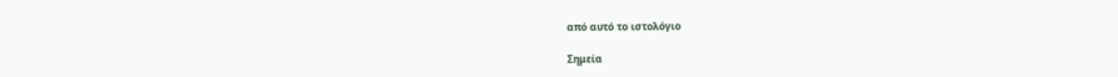από αυτό το ιστολόγιο

Σημεία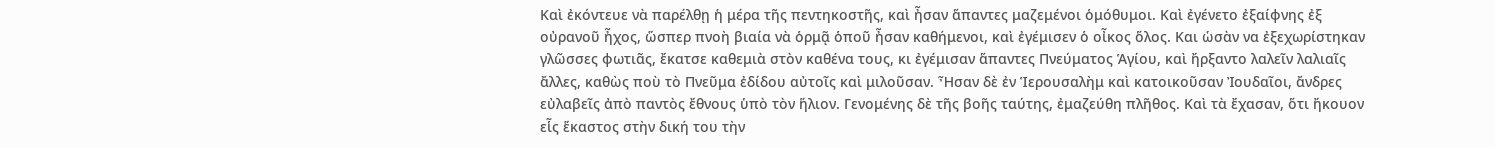Καὶ ἐκόντευε νὰ παρέλθῃ ἡ μέρα τῆς πεντηκοστῆς, καὶ ἦσαν ἅπαντες μαζεμένοι ὁμόθυμοι. Καὶ ἐγένετο ἐξαίφνης ἐξ οὐρανοῦ ἦχος, ὥσπερ πνοὴ βιαία νὰ ὁρμᾷ ὁποῦ ἦσαν καθήμενοι, καὶ ἐγέμισεν ὁ οἶκος ὅλος. Και ὡσὰν να ἐξεχωρίστηκαν γλῶσσες φωτιᾶς, ἔκατσε καθεμιὰ στὸν καθένα τους, κι ἐγέμισαν ἅπαντες Πνεύματος Ἁγίου, καὶ ἤρξαντο λαλεῖν λαλιαῖς ἄλλες, καθὼς ποὺ τὸ Πνεῦμα ἐδίδου αὐτοῖς καὶ μιλοῦσαν. Ἦσαν δὲ ἐν Ἱερουσαλὴμ καὶ κατοικοῦσαν Ἰουδαῖοι, ἄνδρες εὐλαβεῖς ἀπὸ παντὸς ἔθνους ὑπὸ τὸν ἥλιον. Γενομένης δὲ τῆς βοῆς ταύτης, ἐμαζεύθη πλῆθος. Καὶ τὰ ἔχασαν, ὅτι ἤκουον εἷς ἕκαστος στὴν δική του τὴν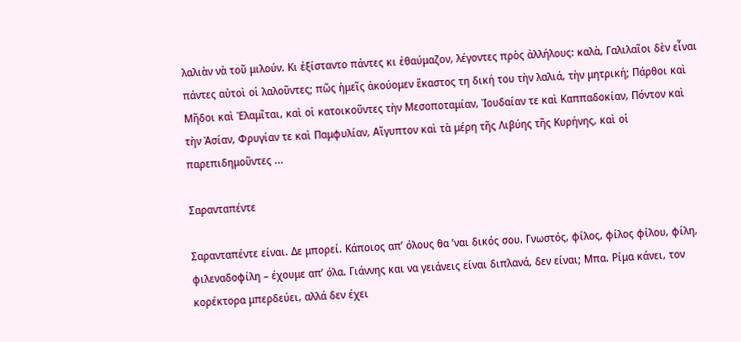λαλιὰν νὰ τοῦ μιλούν. Κι ἐξίσταντο πάντες κι ἐθαύμαζον, λέγοντες πρὸς ἀλλήλους: καλὰ, Γαλιλαῖοι δὲν εἶναι πάντες αὐτοὶ οἱ λαλοῦντες; πῶς ἡμεῖς ἀκούομεν ἕκαστος τη δική του τὴν λαλιά, τὴν μητρική; Πάρθοι καὶ Μῆδοι καὶ Ἐλαμῖται, καὶ οἱ κατοικοῦντες τὴν Μεσοποταμίαν, Ἰουδαίαν τε καὶ Καππαδοκίαν, Πόντον καὶ τὴν Ἀσίαν, Φρυγίαν τε καὶ Παμφυλίαν, Αἴγυπτον καὶ τὰ μέρη τῆς Λιβύης τῆς Κυρήνης, καὶ οἱ παρεπιδημοῦντες ...

Σαρανταπέντε

Σαρανταπέντε είναι. Δε μπορεί. Κάποιος απ’ όλους θα ’ναι δικός σου. Γνωστός, φίλος, φίλος φίλου, φίλη, φιλεναδοφίλη – έχουμε απ’ όλα. Γιάννης και να γειάνεις είναι διπλανά, δεν είναι; Μπα. Ρίμα κάνει, τον κορέκτορα μπερδεύει, αλλά δεν έχει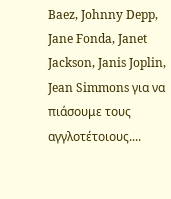Baez, Johnny Depp, Jane Fonda, Janet Jackson, Janis Joplin, Jean Simmons για να πιάσουμε τους αγγλοτέτοιους....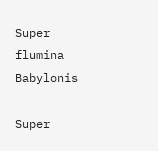Super flumina Babylonis

Super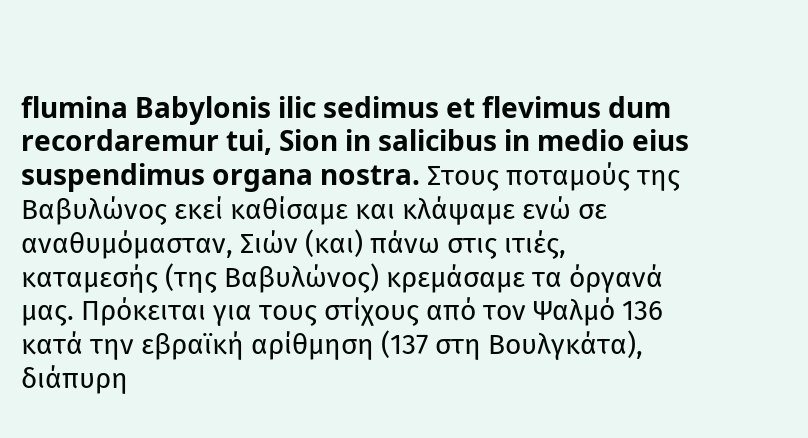flumina Babylonis ilic sedimus et flevimus dum recordaremur tui, Sion in salicibus in medio eius suspendimus organa nostra. Στους ποταμούς της Βαβυλώνος εκεί καθίσαμε και κλάψαμε ενώ σε αναθυμόμασταν, Σιών (και) πάνω στις ιτιές, καταμεσής (της Βαβυλώνος) κρεμάσαμε τα όργανά μας. Πρόκειται για τους στίχους από τον Ψαλμό 136 κατά την εβραϊκή αρίθμηση (137 στη Βουλγκάτα), διάπυρη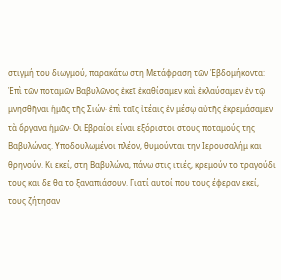στιγμή του διωγμού, παρακάτω στη Μετάφραση τῶν Ἑβδομήκοντα: Ἐπὶ τῶν ποταμῶν Βαβυλῶνος ἐκεῖ ἐκαθίσαμεν καὶ ἐκλαύσαμεν ἐν τῷ μνησθῆναι ἡμᾶς τῆς Σιών· ἐπὶ ταῖς ἰτέαις ἐν μέσῳ αὐτῆς ἐκρεμάσαμεν τὰ ὄργανα ἡμῶν· Οι Εβραίοι είναι εξόριστοι στους ποταμούς της Βαβυλώνας. Υποδουλωμένοι πλέον, θυμούνται την Ιερουσαλήμ και θρηνούν. Κι εκεί, στη Βαβυλώνα, πάνω στις ιτιές, κρεμούν το τραγούδι τους και δε θα το ξαναπιάσουν. Γιατί αυτοί που τους έφεραν εκεί, τους ζήτησαν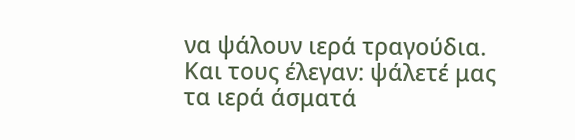να ψάλουν ιερά τραγούδια. Και τους έλεγαν: ψάλετέ μας τα ιερά άσματά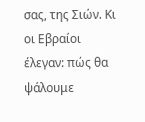σας, της Σιών. Κι οι Εβραίοι έλεγαν: πώς θα ψάλουμε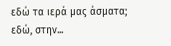εδώ τα ιερά μας άσματα; εδώ, στην...